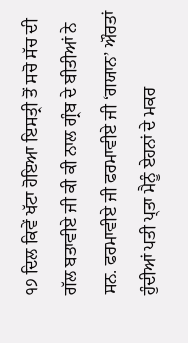੧੭ ਦਿਲ ਕਿਵੇਂ ਖੱਟਾ ਹੋਇਆ ਇਸਤ੍ਰੀ ਤੋਂ ਸਚੋ ਸੱਚ ਦੀ ਗੱਲ ਬਤਾਵੀਏ ਜੀ ਕੀ ਕੀ ਨਾਲ ਗ੍ਰੰਬ ਦੇ ਬੀਤੀਆਂ ਨੇ ਸਨ. ਫਰਮਾਵੀਏ ਜੀ ਫਰਮਾਵੀਏ ਜੀ ‘ਗਯਾਨ’ ਔਰਤਾਂ ਹੁੰਦੀਆਂ ਪਤੀ ਪ੍ਤਾ ਮੈਨੂੰ ਏਹਨਾਂ ਦੇ ਮਕਰ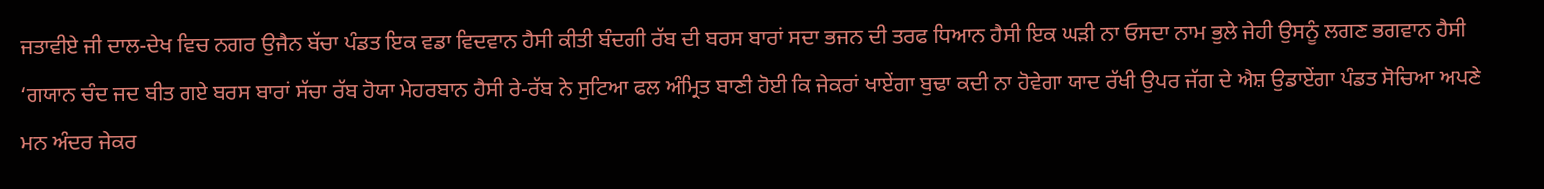ਜਤਾਵੀਏ ਜੀ ਦਾਲ-ਦੇਖ ਵਿਚ ਨਗਰ ਉਜੈਨ ਬੱਚਾ ਪੰਡਤ ਇਕ ਵਡਾ ਵਿਦਵਾਨ ਹੈਸੀ ਕੀਤੀ ਬੰਦਗੀ ਰੱਬ ਦੀ ਬਰਸ ਬਾਰਾਂ ਸਦਾ ਭਜਨ ਦੀ ਤਰਫ ਧਿਆਨ ਹੈਸੀ ਇਕ ਘੜੀ ਨਾ ਓਸਦਾ ਨਾਮ ਭੁਲੇ ਜੇਹੀ ਉਸਨੂੰ ਲਗਣ ਭਗਵਾਨ ਹੈਸੀ ‘ਗਯਾਨ ਚੰਦ ਜਦ ਬੀਤ ਗਏ ਬਰਸ ਬਾਰਾਂ ਸੱਚਾ ਰੱਬ ਹੋਯਾ ਮੇਹਰਬਾਨ ਹੈਸੀ ਰੇ-ਰੱਬ ਨੇ ਸੁਟਿਆ ਫਲ ਅੰਮ੍ਰਿਤ ਬਾਣੀ ਹੋਈ ਕਿ ਜੇਕਰਾਂ ਖਾਏਂਗਾ ਬੁਢਾ ਕਦੀ ਨਾ ਹੋਵੇਗਾ ਯਾਦ ਰੱਖੀ ਉਪਰ ਜੱਗ ਦੇ ਐਸ਼ ਉਡਾਏਂਗਾ ਪੰਡਤ ਸੋਚਿਆ ਅਪਣੇ ਮਨ ਅੰਦਰ ਜੇਕਰ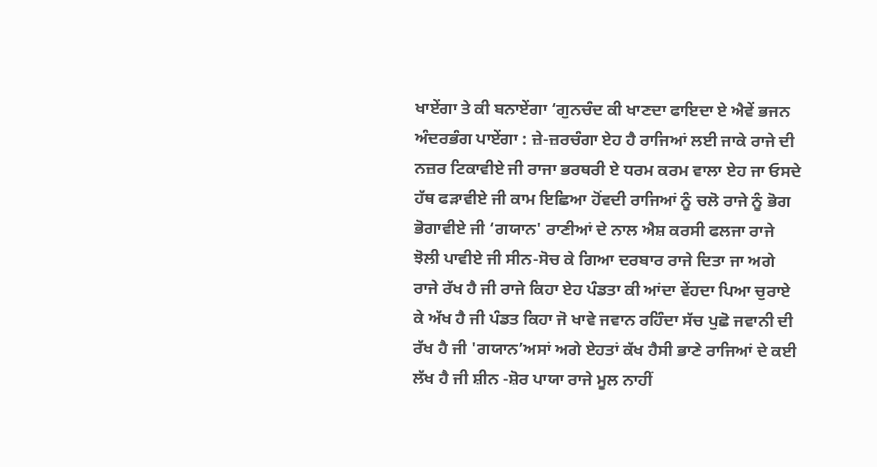ਖਾਏਂਗਾ ਤੇ ਕੀ ਬਨਾਏਂਗਾ ‘ਗੁਨਚੰਦ ਕੀ ਖਾਣਦਾ ਫਾਇਦਾ ਏ ਐਵੇਂ ਭਜਨ ਅੰਦਰਭੰਗ ਪਾਏਂਗਾ : ਜ਼ੇ-ਜ਼ਰਚੰਗਾ ਏਹ ਹੈ ਰਾਜਿਆਂ ਲਈ ਜਾਕੇ ਰਾਜੇ ਦੀ ਨਜ਼ਰ ਟਿਕਾਵੀਏ ਜੀ ਰਾਜਾ ਭਰਥਰੀ ਏ ਧਰਮ ਕਰਮ ਵਾਲਾ ਏਹ ਜਾ ਓਸਦੇ ਹੱਥ ਫੜਾਵੀਏ ਜੀ ਕਾਮ ਇਛਿਆ ਹੋਂਵਦੀ ਰਾਜਿਆਂ ਨੂੰ ਚਲੋ ਰਾਜੇ ਨੂੰ ਭੋਗ ਭੋਗਾਵੀਏ ਜੀ ‘ਗਯਾਨ' ਰਾਣੀਆਂ ਦੇ ਨਾਲ ਐਸ਼ ਕਰਸੀ ਫਲਜਾ ਰਾਜੇ ਝੋਲੀ ਪਾਵੀਏ ਜੀ ਸੀਨ-ਸੋਚ ਕੇ ਗਿਆ ਦਰਬਾਰ ਰਾਜੇ ਦਿਤਾ ਜਾ ਅਗੇ ਰਾਜੇ ਰੱਖ ਹੈ ਜੀ ਰਾਜੇ ਕਿਹਾ ਏਹ ਪੰਡਤਾ ਕੀ ਆਂਦਾ ਵੇਂਹਦਾ ਪਿਆ ਚੁਰਾਏ ਕੇ ਅੱਖ ਹੈ ਜੀ ਪੰਡਤ ਕਿਹਾ ਜੋ ਖਾਵੇ ਜਵਾਨ ਰਹਿੰਦਾ ਸੱਚ ਪੁਛੋ ਜਵਾਨੀ ਦੀ ਰੱਖ ਹੈ ਜੀ 'ਗਯਾਨ’ਅਸਾਂ ਅਗੇ ਏਹਤਾਂ ਕੱਖ ਹੈਸੀ ਭਾਣੇ ਰਾਜਿਆਂ ਦੇ ਕਈ ਲੱਖ ਹੈ ਜੀ ਸ਼ੀਨ -ਸ਼ੋਰ ਪਾਯਾ ਰਾਜੇ ਮੂਲ ਨਾਹੀਂ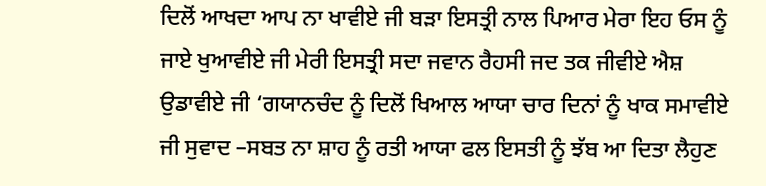ਦਿਲੋਂ ਆਖਦਾ ਆਪ ਨਾ ਖਾਵੀਏ ਜੀ ਬੜਾ ਇਸਤ੍ਰੀ ਨਾਲ ਪਿਆਰ ਮੇਰਾ ਇਹ ਓਸ ਨੂੰ ਜਾਏ ਖੁਆਵੀਏ ਜੀ ਮੇਰੀ ਇਸਤ੍ਰੀ ਸਦਾ ਜਵਾਨ ਰੈਹਸੀ ਜਦ ਤਕ ਜੀਵੀਏ ਐਸ਼ ਉਡਾਵੀਏ ਜੀ ‘ਗਯਾਨਚੰਦ ਨੂੰ ਦਿਲੋਂ ਖਿਆਲ ਆਯਾ ਚਾਰ ਦਿਨਾਂ ਨੂੰ ਖਾਕ ਸਮਾਵੀਏ ਜੀ ਸੁਵਾਦ –ਸਬਤ ਨਾ ਸ਼ਾਹ ਨੂੰ ਰਤੀ ਆਯਾ ਫਲ ਇਸਤੀ ਨੂੰ ਝੱਬ ਆ ਦਿਤਾ ਲੈਹੁਣ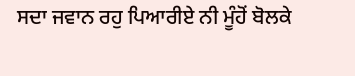ਸਦਾ ਜਵਾਨ ਰਹੁ ਪਿਆਰੀਏ ਨੀ ਮੂੰਹੋਂ ਬੋਲਕੇ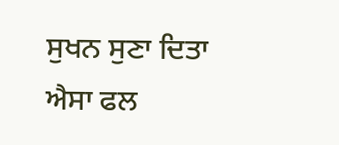ਸੁਖਨ ਸੁਣਾ ਦਿਤਾ ਐਸਾ ਫਲ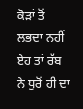ਕੋੜਾਂ ਤੋਂ ਲਭਦਾ ਨਹੀਂ ਏਹ ਤਾਂ ਰੱਬ ਨੇ ਧੁਰੋਂ ਹੀ ਦਾ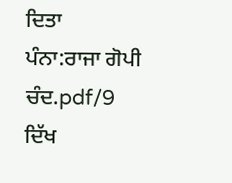ਦਿਤਾ
ਪੰਨਾ:ਰਾਜਾ ਗੋਪੀ ਚੰਦ.pdf/9
ਦਿੱਖ